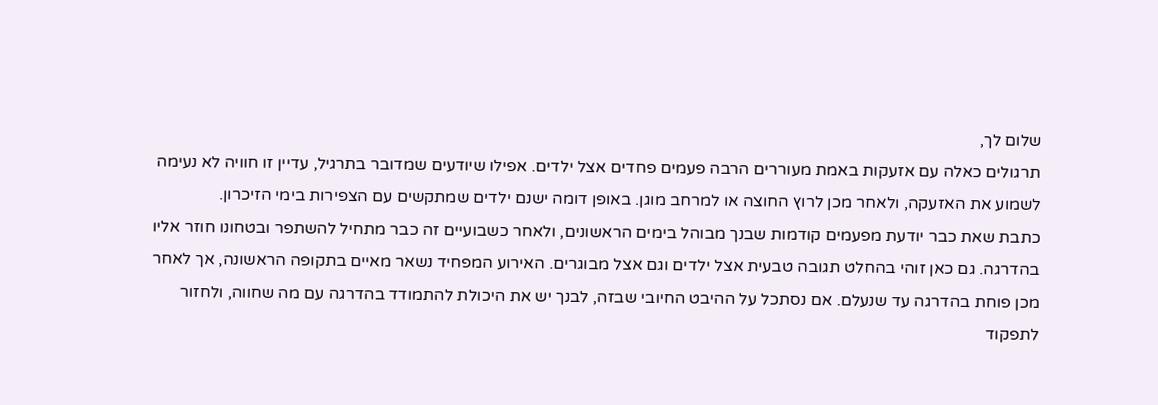שלום לך,
תרגולים כאלה עם אזעקות באמת מעוררים הרבה פעמים פחדים אצל ילדים. אפילו שיודעים שמדובר בתרגיל, עדיין זו חוויה לא נעימה לשמוע את האזעקה, ולאחר מכן לרוץ החוצה או למרחב מוגן. באופן דומה ישנם ילדים שמתקשים עם הצפירות בימי הזיכרון.
כתבת שאת כבר יודעת מפעמים קודמות שבנך מבוהל בימים הראשונים, ולאחר כשבועיים זה כבר מתחיל להשתפר ובטחונו חוזר אליו בהדרגה. גם כאן זוהי בהחלט תגובה טבעית אצל ילדים וגם אצל מבוגרים. האירוע המפחיד נשאר מאיים בתקופה הראשונה, אך לאחר מכן פוחת בהדרגה עד שנעלם. אם נסתכל על ההיבט החיובי שבזה, לבנך יש את היכולת להתמודד בהדרגה עם מה שחווה, ולחזור לתפקוד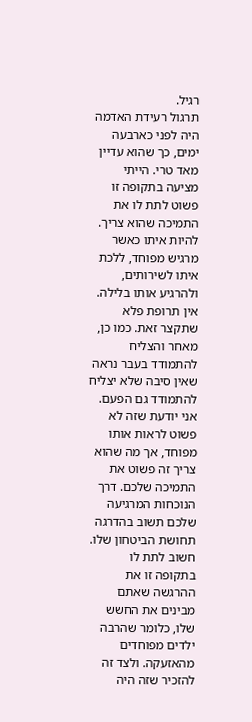רגיל.
תרגול רעידת האדמה היה לפני כארבעה ימים, כך שהוא עדיין מאד טרי. הייתי מציעה בתקופה זו פשוט לתת לו את התמיכה שהוא צריך. להיות איתו כאשר מרגיש מפוחד, ללכת איתו לשירותים, ולהרגיע אותו בלילה. אין תרופת פלא שתקצר זאת. כמו כן, מאחר והצליח להתמודד בעבר נראה שאין סיבה שלא יצליח להתמודד גם הפעם. אני יודעת שזה לא פשוט לראות אותו מפוחד, אך מה שהוא צריך זה פשוט את התמיכה שלכם. דרך הנוכחות המרגיעה שלכם תשוב בהדרגה תחושת הביטחון שלו.
חשוב לתת לו בתקופה זו את ההרגשה שאתם מבינים את החשש שלו, כלומר שהרבה ילדים מפוחדים מהאזעקה. ולצד זה להזכיר שזה היה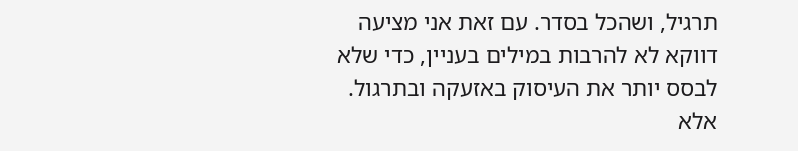תרגיל, ושהכל בסדר. עם זאת אני מציעה דווקא לא להרבות במילים בעניין, כדי שלא לבסס יותר את העיסוק באזעקה ובתרגול. אלא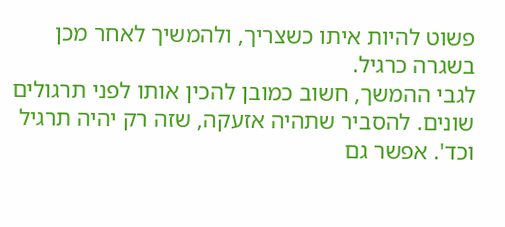פשוט להיות איתו כשצריך, ולהמשיך לאחר מכן בשגרה כרגיל.
לגבי ההמשך, חשוב כמובן להכין אותו לפני תרגולים שונים. להסביר שתהיה אזעקה, שזה רק יהיה תרגיל וכד'. אפשר גם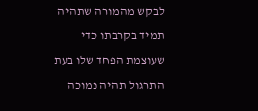לבקש מהמורה שתהיה תמיד בקרבתו כדי שעוצמת הפחד שלו בעת התרגול תהיה נמוכה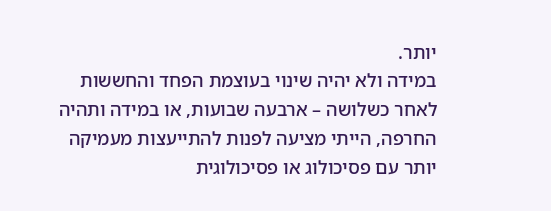יותר.
במידה ולא יהיה שינוי בעוצמת הפחד והחששות לאחר כשלושה – ארבעה שבועות, או במידה ותהיה החרפה, הייתי מציעה לפנות להתייעצות מעמיקה יותר עם פסיכולוג או פסיכולוגית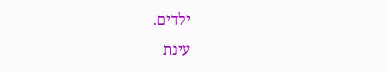ילדים.
עינת